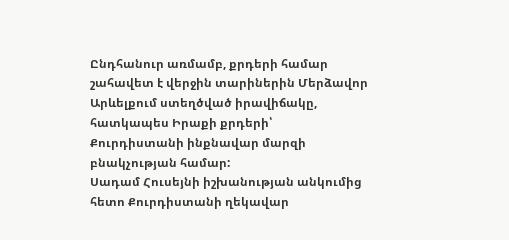Ընդհանուր առմամբ, քրդերի համար շահավետ է վերջին տարիներին Մերձավոր Արևելքում ստեղծված իրավիճակը, հատկապես Իրաքի քրդերի՝ Քուրդիստանի ինքնավար մարզի բնակչության համար:
Սադամ Հուսեյնի իշխանության անկումից հետո Քուրդիստանի ղեկավար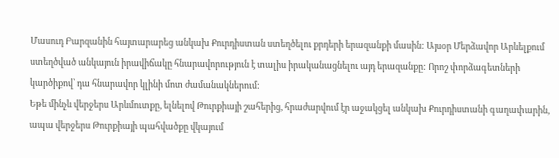Մասուդ Բարզանին հայտարարեց անկախ Քուրդիստան ստեղծելու քրդերի երազանքի մասին: Այսօր Մերձավոր Արևելքում ստեղծված անկայուն իրավիճակը հնարավորություն է տալիս իրականացնելու այդ երազանքը: Որոշ փորձագետների կարծիքով՝ դա հնարավոր կլինի մոտ ժամանակներում:
Եթե մինչև վերջերս Արևմուտքը, ելնելով Թուրքիայի շահերից, հրաժարվում էր աջակցել անկախ Քուրդիստանի գաղափարին, ապա վերջերս Թուրքիայի պահվածքը վկայում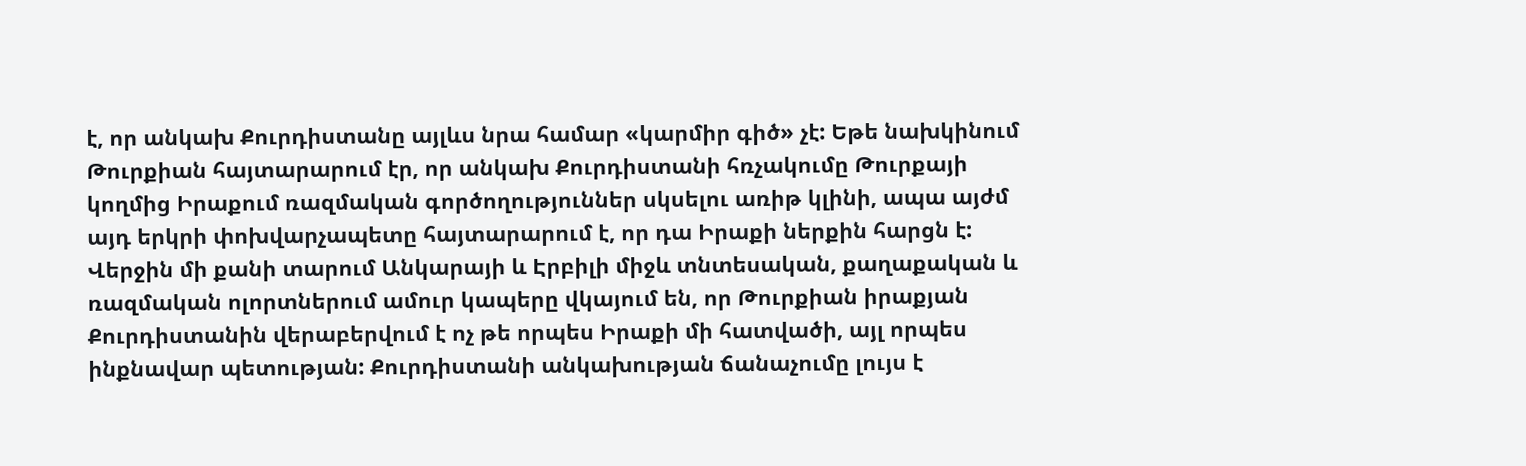է, որ անկախ Քուրդիստանը այլևս նրա համար «կարմիր գիծ» չէ: Եթե նախկինում Թուրքիան հայտարարում էր, որ անկախ Քուրդիստանի հռչակումը Թուրքայի կողմից Իրաքում ռազմական գործողություններ սկսելու առիթ կլինի, ապա այժմ այդ երկրի փոխվարչապետը հայտարարում է, որ դա Իրաքի ներքին հարցն է:
Վերջին մի քանի տարում Անկարայի և Էրբիլի միջև տնտեսական, քաղաքական և ռազմական ոլորտներում ամուր կապերը վկայում են, որ Թուրքիան իրաքյան Քուրդիստանին վերաբերվում է ոչ թե որպես Իրաքի մի հատվածի, այլ որպես ինքնավար պետության: Քուրդիստանի անկախության ճանաչումը լույս է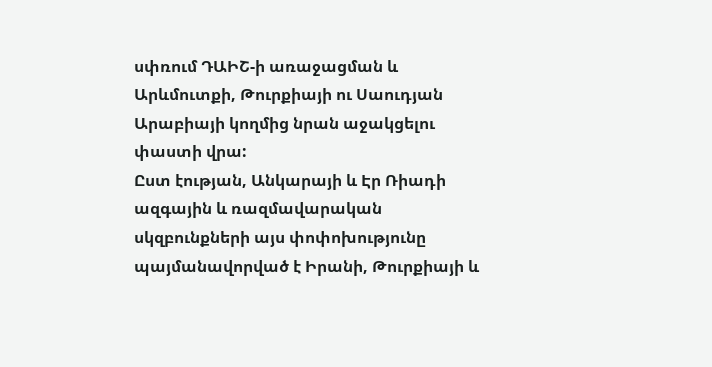սփռում ԴԱԻՇ-ի առաջացման և Արևմուտքի, Թուրքիայի ու Սաուդյան Արաբիայի կողմից նրան աջակցելու փաստի վրա:
Ըստ էության, Անկարայի և Էր Ռիադի ազգային և ռազմավարական սկզբունքների այս փոփոխությունը պայմանավորված է Իրանի, Թուրքիայի և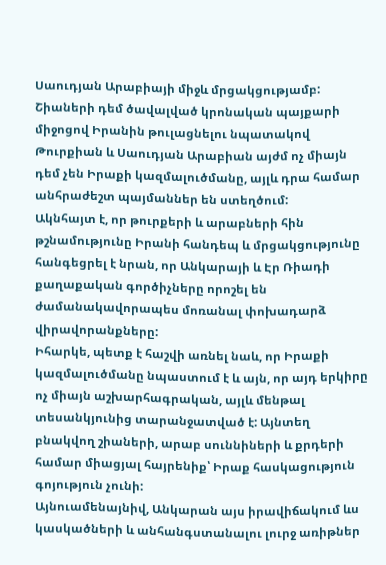Սաուդյան Արաբիայի միջև մրցակցությամբ: Շիաների դեմ ծավալված կրոնական պայքարի միջոցով Իրանին թուլացնելու նպատակով Թուրքիան և Սաուդյան Արաբիան այժմ ոչ միայն դեմ չեն Իրաքի կազմալուծմանը, այլև դրա համար անհրաժեշտ պայմաններ են ստեղծում:
Ակնհայտ է, որ թուրքերի և արաբների հին թշնամությունը Իրանի հանդեպ և մրցակցությունը հանգեցրել է նրան, որ Անկարայի և Էր Ռիադի քաղաքական գործիչները որոշել են ժամանակավորապես մոռանալ փոխադարձ վիրավորանքները:
Իհարկե, պետք է հաշվի առնել նաև, որ Իրաքի կազմալուծմանը նպաստում է և այն, որ այդ երկիրը ոչ միայն աշխարհագրական, այլև մենթալ տեսանկյունից տարանջատված է: Այնտեղ բնակվող շիաների, արաբ սուննիների և քրդերի համար միացյալ հայրենիք՝ Իրաք հասկացություն գոյություն չունի:
Այնուամենայնիվ, Անկարան այս իրավիճակում ևս կասկածների և անհանգստանալու լուրջ առիթներ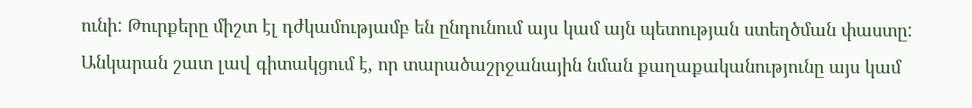ունի: Թուրքերը միշտ էլ դժկամությամբ են ընդունում այս կամ այն պետության ստեղծման փաստը: Անկարան շատ լավ գիտակցում է, որ տարածաշրջանային նման քաղաքականությունը այս կամ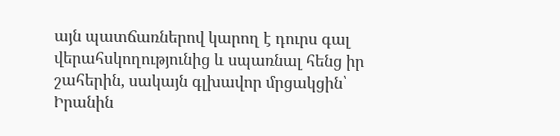այն պատճառներով կարող է դուրս գալ վերահսկողությունից և սպառնալ հենց իր շահերին, սակայն գլխավոր մրցակցին՝ Իրանին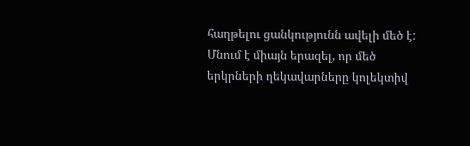հաղթելու ցանկությունն ավելի մեծ է:
Մնում է միայն երազել, որ մեծ երկրների ղեկավարները կոլեկտիվ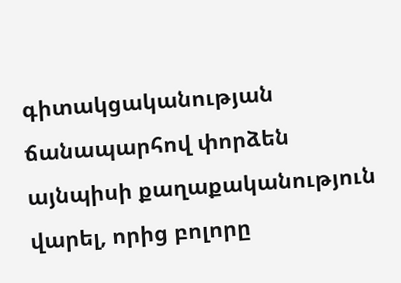գիտակցականության ճանապարհով փորձեն այնպիսի քաղաքականություն վարել, որից բոլորը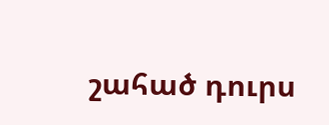շահած դուրս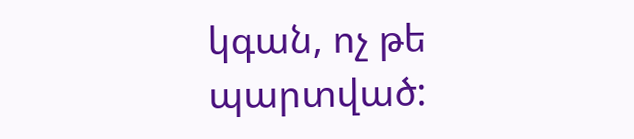կգան, ոչ թե պարտված: